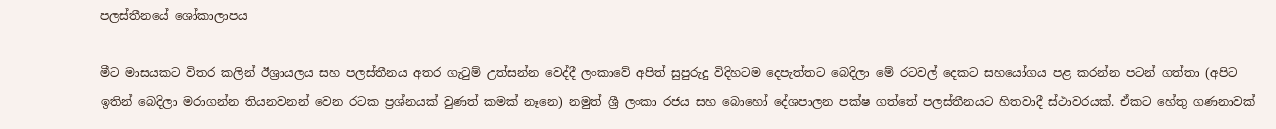පලස්තීනයේ ශෝකාලාපය

මීට මාසයකට විතර කලින් ඊශ්‍රායලය සහ පලස්තීනය අතර ගැටුම් උත්සන්න වෙද්දී ලංකාවේ අපිත් සුපුරුදු විදිහටම දෙපැත්තට බෙදිලා මේ රටවල් දෙකට සහයෝගය පළ කරන්න පටන් ගත්තා (අපිට ඉතින් බෙදිලා මරාගන්න තියනවනන් වෙන රටක ප්‍රශ්නයක් වුණත් කමක් නෑනෙ) නමුත් ශ්‍රී ලංකා රජය සහ බොහෝ දේශපාලන පක්ෂ ගත්තේ පලස්තීනයට හිතවාදී ස්ථාවරයක්. ඒකට හේතු ගණනාවක්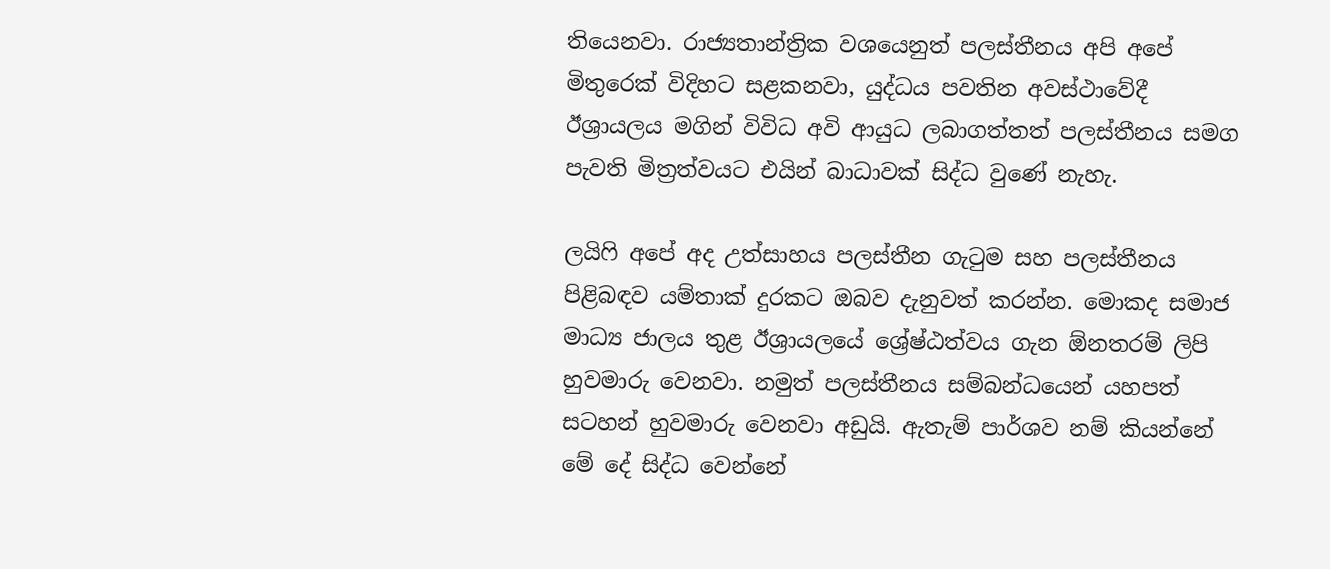තියෙනවා. රාජ්‍යතාන්ත්‍රික වශයෙනුත් පලස්තීනය අපි අපේ මිතුරෙක් විදිහට සළකනවා, යුද්ධය පවතින අවස්ථාවේදී ඊශ්‍රායලය මගින් විවිධ අවි ආයුධ ලබාගත්තත් පලස්තීනය සමග පැවති මිත්‍රත්වයට එයින් බාධාවක් සිද්ධ වුණේ නැහැ.

ලයිෆි අපේ අද උත්සාහය පලස්තීන ගැටුම සහ පලස්තීනය පිළිබඳව යම්තාක් දුරකට ඔබව දැනුවත් කරන්න. මොකද සමාජ මාධ්‍ය ජාලය තුළ ඊශ්‍රායලයේ ශ්‍රේෂ්ඨත්වය ගැන ඕනතරම් ලිපි හුවමාරු වෙනවා. නමුත් පලස්තීනය සම්බන්ධයෙන් යහපත් සටහන් හුවමාරු වෙනවා අඩුයි. ඇතැම් පාර්ශව නම් කියන්නේ මේ දේ සිද්ධ වෙන්නේ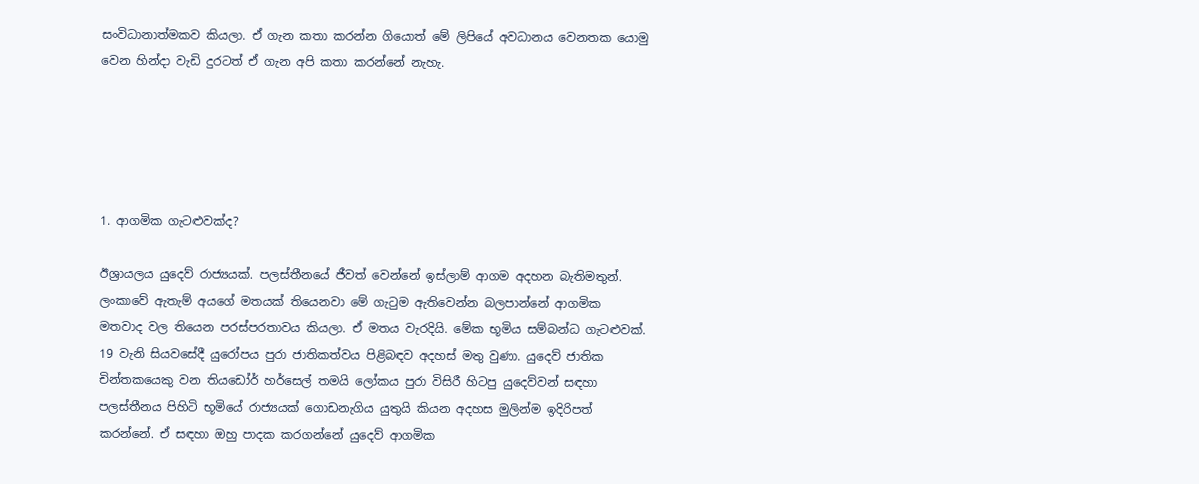සංවිධානාත්මකව කියලා. ඒ ගැන කතා කරන්න ගියොත් මේ ලිපියේ අවධානය වෙනතක යොමු වෙන හින්දා වැඩි දුරටත් ඒ ගැන අපි කතා කරන්නේ නැහැ.





1. ආගමික ගැටළුවක්ද?

ඊශ්‍රායලය යුදෙව් රාජ්‍යයක්. පලස්තීනයේ ජීවත් වෙන්නේ ඉස්ලාම් ආගම අදහන බැතිමතුන්. ලංකාවේ ඇතැම් අයගේ මතයක් තියෙනවා මේ ගැටුම ඇතිවෙන්න බලපාන්නේ ආගමික මතවාද වල තියෙන පරස්පරතාවය කියලා. ඒ මතය වැරදියි. මේක භූමිය සම්බන්ධ ගැටළුවක්. 19 වැනි සියවසේදී යුරෝපය පුරා ජාතිකත්වය පිළිබඳව අදහස් මතු වුණා. යුදෙව් ජාතික චින්තකයෙකු වන තියඩෝර් හර්සෙල් තමයි ලෝකය පුරා විසිරී හිටපු යුදෙව්වන් සඳහා පලස්තීනය පිහිටි භූමියේ රාජ්‍යයක් ගොඩනැගිය යුතුයි කියන අදහස මුලින්ම ඉදිරිපත් කරන්නේ. ඒ සඳහා ඔහු පාදක කරගන්නේ යුදෙව් ආගමික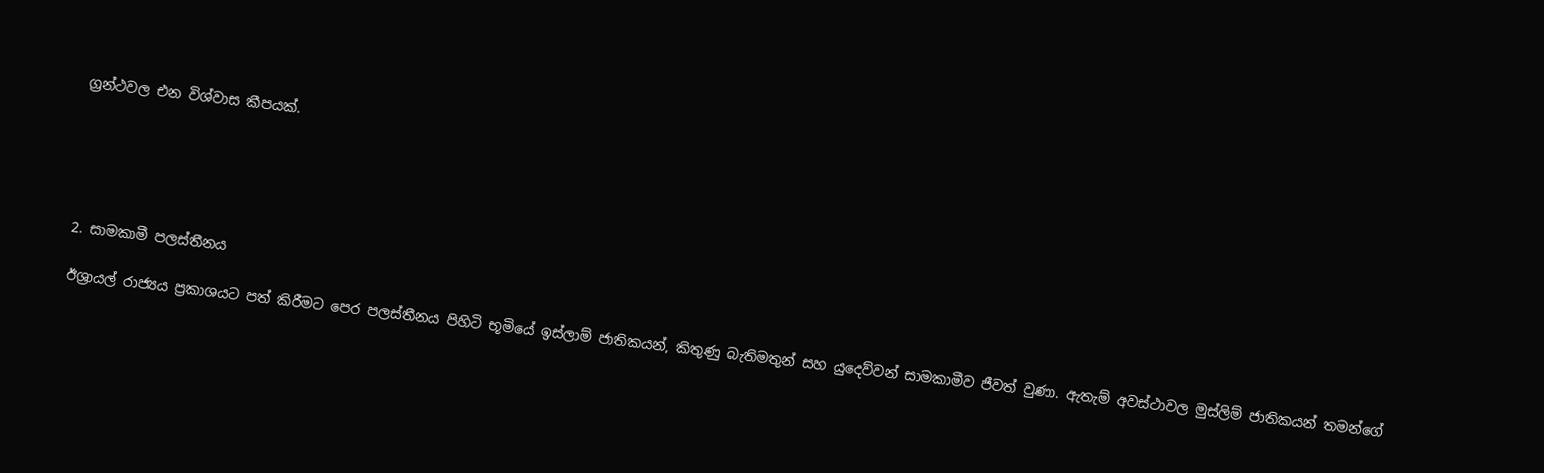ග්‍රන්ථවල එන විශ්වාස කීපයක්.





2. සාමකාමී පලස්තීනය

ඊශ්‍රායල් රාජ්‍යය ප්‍රකාශයට පත් කිරීමට පෙර පලස්තීනය පිහිටි භූමියේ ඉස්ලාම් ජාතිකයන්, කිතුණු බැතිමතුන් සහ යුදෙව්වන් සාමකාමීව ජීවත් වුණා. ඇතැම් අවස්ථාවල මුස්ලිම් ජාතිකයන් තමන්ගේ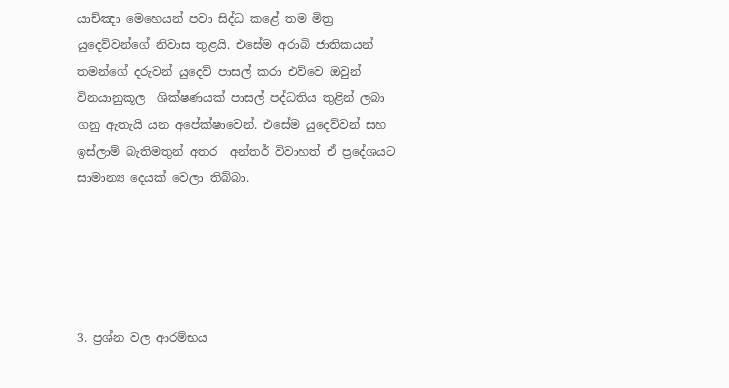යාච්ඤා මෙහෙයන් පවා සිද්ධ කළේ තම මිත්‍ර යුදෙව්වන්ගේ නිවාස තුළයි. එසේම අරාබි ජාතිකයන් තමන්ගේ දරුවන් යුදෙව් පාසල් කරා එව්වෙ ඔවුන් විනයානුකූල  ශික්ෂණයක් පාසල් පද්ධතිය තුළින් ලබා ගනු ඇතැයි යන අපේක්ෂාවෙන්. එසේම යුදෙව්වන් සහ ඉස්ලාම් බැතිමතුන් අතර  අන්තර් විවාහත් ඒ ප්‍රදේශයට සාමාන්‍ය දෙයක් වෙලා තිබ්බා.





3. ප්‍රශ්න වල ආරම්භය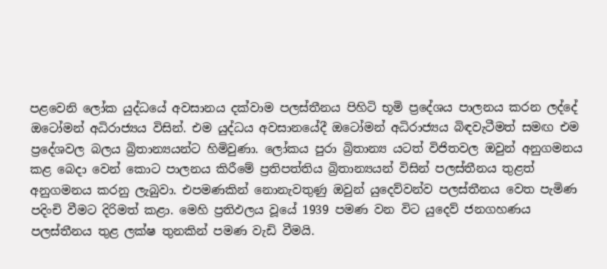පළවෙනි ලෝක යුද්ධයේ අවසානය දක්වාම පලස්තීනය පිහිටි භූමි ප්‍රදේශය පාලනය කරන ලද්දේ ඔටෝමන් අධිරාජ්‍යය විසින්. එම යුද්ධය අවසානයේදී ඔටෝමන් අධිරාජ්‍යය බිඳවැටීමත් සමඟ එම ප්‍රදේශවල බලය බ්‍රිතාන්‍යයන්‍ට හිමිවුණා. ලෝකය පුරා බ්‍රිතාන්‍ය යටත් විජිතවල ඔවුන් අනුගමනය කළ බෙදා වෙන් කොට පාලනය කිරීමේ ප්‍රතිපත්තිය බ්‍රිතාන්‍යයන් විසින් පලස්තීනය තුළත් අනුගමනය කරනු ලැබුවා. එපමණකින් නොනැවතුණු ඔවුන් යුදෙව්වන්ව පලස්තීනය වෙත පැමිණ පදිංචි වීමට දිරිමත් කළා. මෙහි ප්‍රතිඵලය වූයේ 1939 පමණ වන විට යුදෙව් ජනගහණය පලස්තීනය තුළ ලක්ෂ තුනකින් පමණ වැඩි වීමයි.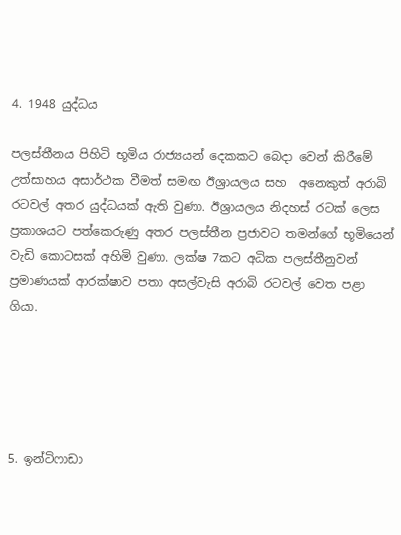4. 1948 යුද්ධය

පලස්තීනය පිහිටි භූමිය රාජ්‍යයන් දෙකකට බෙදා වෙන් කිරීමේ උත්සාහය අසාර්ථක වීමත් සමඟ ඊශ්‍රායලය සහ  අනෙකුත් අරාබි රටවල් අතර යුද්ධයක් ඇති වුණා. ඊශ්‍රායලය නිදහස් රටක් ලෙස ප්‍රකාශයට පත්කෙරුණු අතර පලස්තීන ප්‍රජාවට තමන්ගේ භූමියෙන් වැඩි කොටසක් අහිමි වුණා. ලක්ෂ 7කට අධික පලස්තීනුවන් ප්‍රමාණයක් ආරක්ෂාව පතා අසල්වැසි අරාබි රටවල් වෙත පළා ගියා.





5. ඉන්ටිෆාඩා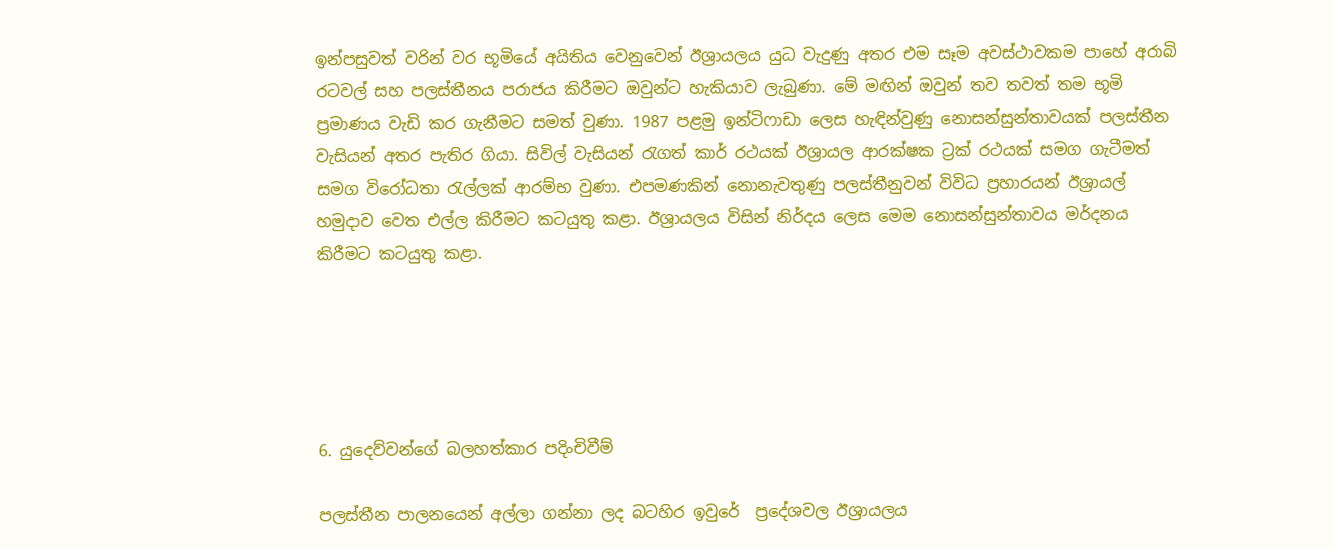ඉන්පසුවත් වරින් වර භූමියේ අයිතිය වෙනුවෙන් ඊශ්‍රායලය යුධ වැදුණු අතර එම සෑම අවස්ථාවකම පාහේ අරාබි රටවල් සහ පලස්තීනය පරාජය කිරීමට ඔවුන්ට හැකියාව ලැබුණා. මේ මඟින් ඔවුන් තව තවත් තම භූමි ප්‍රමාණය වැඩි කර ගැනීමට සමත් වුණා. 1987 පළමු ඉන්ටිෆාඩා ලෙස හැඳින්වුණු නොසන්සුන්තාවයක් පලස්තීන වැසියන් අතර පැතිර ගියා. සිවිල් වැසියන් රැගත් කාර් රථයක් ඊශ්‍රායල ආරක්ෂක ට්‍රක් රථයක් සමග ගැටීමත් සමග විරෝධතා රැල්ලක් ආරම්භ වුණා. එපමණකින් නොනැවතුණු පලස්තීනුවන් විවිධ ප්‍රහාරයන් ඊශ්‍රායල් හමුදාව වෙත එල්ල කිරීමට කටයුතු කළා. ඊශ්‍රායලය විසින් නිර්දය ලෙස මෙම නොසන්සුන්තාවය මර්දනය කිරීමට කටයුතු කළා.





6. යුදෙව්වන්ගේ බලහත්කාර පදිංචිවීම්

පලස්තීන පාලනයෙන් අල්ලා ගන්නා ලද බටහිර ඉවුරේ  ප්‍රදේශවල ඊශ්‍රායලය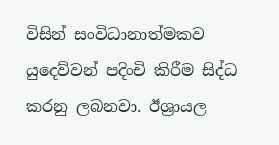විසින් සංවිධානාත්මකව යුදෙව්වන් පදිංචි කිරීම සිද්ධ කරනු ලබනවා. ඊශ්‍රායල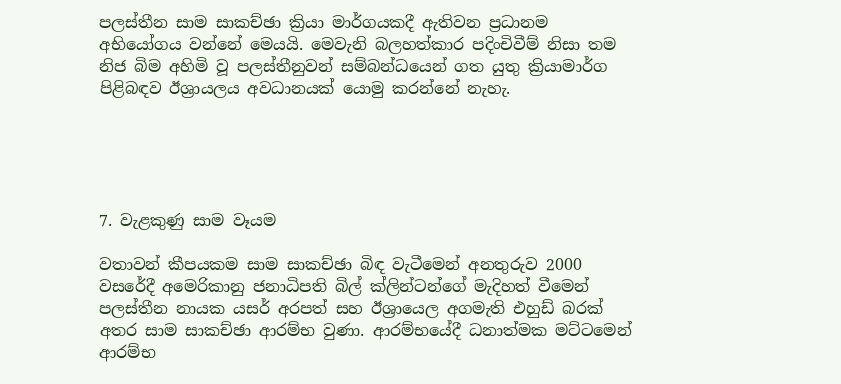පලස්තීන සාම සාකච්ඡා ක්‍රියා මාර්ගයකදී ඇතිවන ප්‍රධානම අභියෝගය වන්නේ මෙයයි. මෙවැනි බලහත්කාර පදිංචිවීම් නිසා තම නිජ බිම අහිමි වූ පලස්තීනුවන් සම්බන්ධයෙන් ගත යුතු ක්‍රියාමාර්ග පිළිබඳව ඊශ්‍රායලය අවධානයක් යොමු කරන්නේ නැහැ.





7. වැළකුණු සාම වෑයම

වතාවන් කීපයකම සාම සාකච්ඡා බිඳ වැටීමෙන් අනතුරුව 2000 වසරේදී අමෙරිකානු ජනාධිපති බිල් ක්ලින්ටන්ගේ මැදිහත් වීමෙන් පලස්තීන නායක යසර් අරපත් සහ ඊශ්‍රායෙල අගමැති එහුඩ් බරක් අතර සාම සාකච්ඡා ආරම්භ වුණා. ආරම්භයේදී ධනාත්මක මට්ටමෙන් ආරම්භ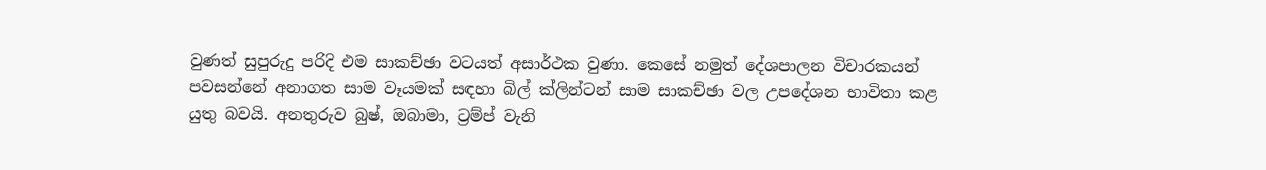වුණත් සුපුරුදු පරිදි එම සාකච්ඡා වටයත් අසාර්ථක වුණා. කෙසේ නමුත් දේශපාලන විචාරකයන් පවසන්නේ අනාගත සාම වෑයමක් සඳහා බිල් ක්ලින්ටන් සාම සාකච්ඡා වල උපදේශන භාවිතා කළ යුතු බවයි. අනතුරුව බුෂ්, ඔබාමා, ට්‍රම්ප් වැනි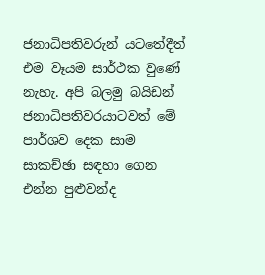ජනාධිපතිවරුන් යටතේදීත් එම වෑයම සාර්ථක වුණේ නැහැ. අපි බලමු බයිඩන් ජනාධිපතිවරයාටවත් මේ පාර්ශව දෙක සාම සාකච්ඡා සඳහා ගෙන එන්න පුළුවන්ද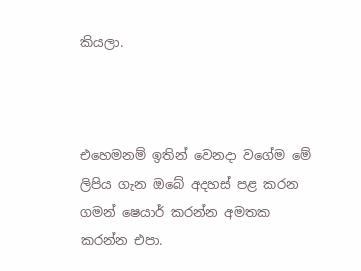කියලා.



එහෙමනම් ඉතින් වෙනදා වගේම මේ ලිපිය ගැන ඔබේ අදහස් පළ කරන ගමන් ෂෙයාර් කරන්න අමතක කරන්න එපා.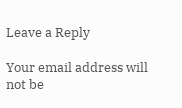Leave a Reply

Your email address will not be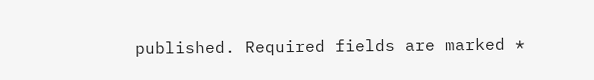published. Required fields are marked *